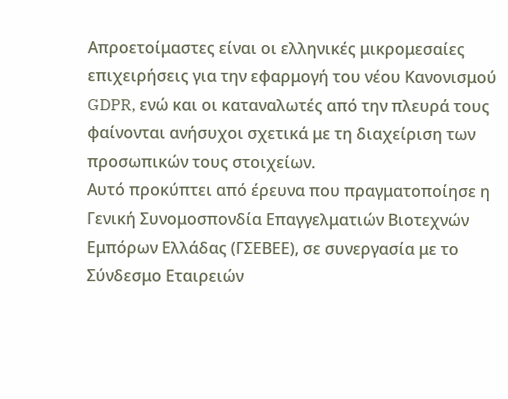Απροετοίμαστες είναι οι ελληνικές μικρομεσαίες επιχειρήσεις για την εφαρμογή του νέου Κανονισμού GDPR, ενώ και οι καταναλωτές από την πλευρά τους φαίνονται ανήσυχοι σχετικά με τη διαχείριση των προσωπικών τους στοιχείων.
Αυτό προκύπτει από έρευνα που πραγματοποίησε η Γενική Συνομοσπονδία Επαγγελματιών Βιοτεχνών Εμπόρων Ελλάδας (ΓΣΕΒΕΕ), σε συνεργασία με το Σύνδεσμο Εταιρειών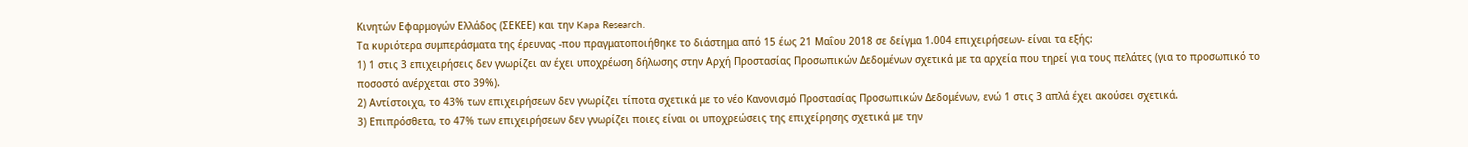Κινητών Εφαρμογών Ελλάδος (ΣΕΚΕΕ) και την Kapa Research.
Τα κυριότερα συμπεράσματα της έρευνας -που πραγματοποιήθηκε το διάστημα από 15 έως 21 Μαΐου 2018 σε δείγμα 1.004 επιχειρήσεων- είναι τα εξής:
1) 1 στις 3 επιχειρήσεις δεν γνωρίζει αν έχει υποχρέωση δήλωσης στην Αρχή Προστασίας Προσωπικών Δεδομένων σχετικά με τα αρχεία που τηρεί για τους πελάτες (για το προσωπικό το ποσοστό ανέρχεται στο 39%).
2) Αντίστοιχα, το 43% των επιχειρήσεων δεν γνωρίζει τίποτα σχετικά με το νέο Κανονισμό Προστασίας Προσωπικών Δεδομένων, ενώ 1 στις 3 απλά έχει ακούσει σχετικά.
3) Επιπρόσθετα, το 47% των επιχειρήσεων δεν γνωρίζει ποιες είναι οι υποχρεώσεις της επιχείρησης σχετικά με την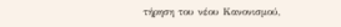τήρηση του νέου Κανονισμού,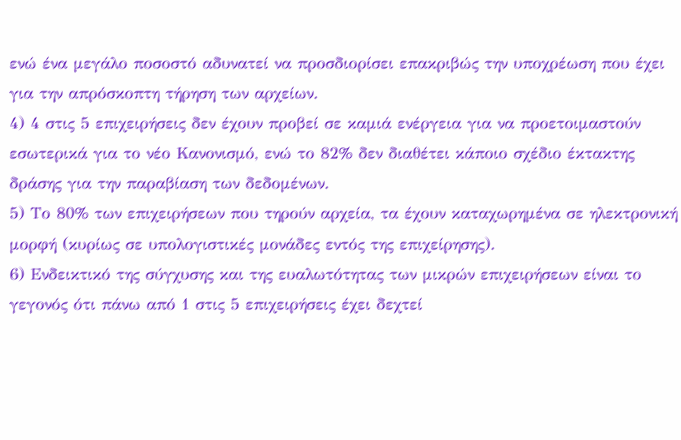ενώ ένα μεγάλο ποσοστό αδυνατεί να προσδιορίσει επακριβώς την υποχρέωση που έχει για την απρόσκοπτη τήρηση των αρχείων.
4) 4 στις 5 επιχειρήσεις δεν έχουν προβεί σε καμιά ενέργεια για να προετοιμαστούν εσωτερικά για το νέο Κανονισμό, ενώ το 82% δεν διαθέτει κάποιο σχέδιο έκτακτης δράσης για την παραβίαση των δεδομένων.
5) Το 80% των επιχειρήσεων που τηρούν αρχεία, τα έχουν καταχωρημένα σε ηλεκτρονική μορφή (κυρίως σε υπολογιστικές μονάδες εντός της επιχείρησης).
6) Ενδεικτικό της σύγχυσης και της ευαλωτότητας των μικρών επιχειρήσεων είναι το γεγονός ότι πάνω από 1 στις 5 επιχειρήσεις έχει δεχτεί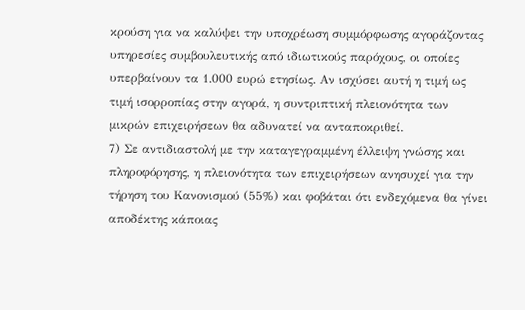κρούση για να καλύψει την υποχρέωση συμμόρφωσης αγοράζοντας υπηρεσίες συμβουλευτικής από ιδιωτικούς παρόχους, οι οποίες υπερβαίνουν τα 1.000 ευρώ ετησίως. Αν ισχύσει αυτή η τιμή ως τιμή ισορροπίας στην αγορά, η συντριπτική πλειονότητα των μικρών επιχειρήσεων θα αδυνατεί να ανταποκριθεί.
7) Σε αντιδιαστολή με την καταγεγραμμένη έλλειψη γνώσης και πληροφόρησης, η πλειονότητα των επιχειρήσεων ανησυχεί για την τήρηση του Κανονισμού (55%) και φοβάται ότι ενδεχόμενα θα γίνει αποδέκτης κάποιας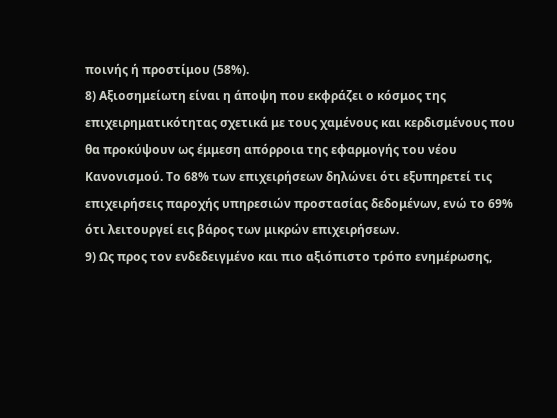ποινής ή προστίμου (58%).
8) Αξιοσημείωτη είναι η άποψη που εκφράζει ο κόσμος της επιχειρηματικότητας σχετικά με τους χαμένους και κερδισμένους που θα προκύψουν ως έμμεση απόρροια της εφαρμογής του νέου Κανονισμού. Το 68% των επιχειρήσεων δηλώνει ότι εξυπηρετεί τις επιχειρήσεις παροχής υπηρεσιών προστασίας δεδομένων, ενώ το 69% ότι λειτουργεί εις βάρος των μικρών επιχειρήσεων.
9) Ως προς τον ενδεδειγμένο και πιο αξιόπιστο τρόπο ενημέρωσης,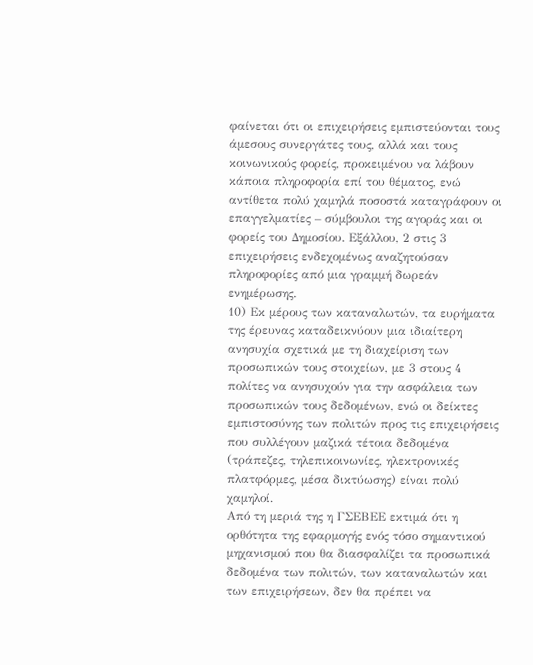φαίνεται ότι οι επιχειρήσεις εμπιστεύονται τους άμεσους συνεργάτες τους, αλλά και τους κοινωνικούς φορείς, προκειμένου να λάβουν κάποια πληροφορία επί του θέματος, ενώ αντίθετα πολύ χαμηλά ποσοστά καταγράφουν οι επαγγελματίες – σύμβουλοι της αγοράς και οι φορείς του Δημοσίου. Εξάλλου, 2 στις 3 επιχειρήσεις ενδεχομένως αναζητούσαν πληροφορίες από μια γραμμή δωρεάν ενημέρωσης.
10) Εκ μέρους των καταναλωτών, τα ευρήματα της έρευνας καταδεικνύουν μια ιδιαίτερη ανησυχία σχετικά με τη διαχείριση των προσωπικών τους στοιχείων, με 3 στους 4 πολίτες να ανησυχούν για την ασφάλεια των προσωπικών τους δεδομένων, ενώ οι δείκτες εμπιστοσύνης των πολιτών προς τις επιχειρήσεις που συλλέγουν μαζικά τέτοια δεδομένα (τράπεζες, τηλεπικοινωνίες, ηλεκτρονικές πλατφόρμες, μέσα δικτύωσης) είναι πολύ χαμηλοί.
Από τη μεριά της η ΓΣΕΒΕΕ εκτιμά ότι η ορθότητα της εφαρμογής ενός τόσο σημαντικού μηχανισμού που θα διασφαλίζει τα προσωπικά δεδομένα των πολιτών, των καταναλωτών και των επιχειρήσεων, δεν θα πρέπει να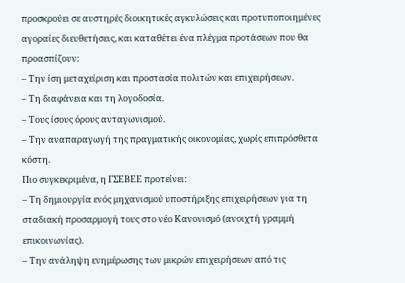προσκρούει σε αυστηρές διοικητικές αγκυλώσεις και προτυποποιημένες αγοραίες διευθετήσεις, και καταθέτει ένα πλέγμα προτάσεων που θα προασπίζουν:
– Την ίση μεταχείριση και προστασία πολιτών και επιχειρήσεων.
– Τη διαφάνεια και τη λογοδοσία.
– Τους ίσους όρους ανταγωνισμού.
– Την αναπαραγωγή της πραγματικής οικονομίας, χωρίς επιπρόσθετα κόστη.
Πιο συγκεκριμένα, η ΓΣΕΒΕΕ προτείνει:
– Τη δημιουργία ενός μηχανισμού υποστήριξης επιχειρήσεων για τη σταδιακή προσαρμογή τους στο νέο Κανονισμό (ανοιχτή γραμμή επικοινωνίας).
– Την ανάληψη ενημέρωσης των μικρών επιχειρήσεων από τις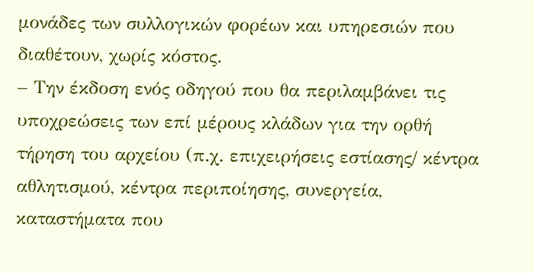μονάδες των συλλογικών φορέων και υπηρεσιών που διαθέτουν, χωρίς κόστος.
– Την έκδοση ενός οδηγού που θα περιλαμβάνει τις υποχρεώσεις των επί μέρους κλάδων για την ορθή τήρηση του αρχείου (π.χ. επιχειρήσεις εστίασης/ κέντρα αθλητισμού, κέντρα περιποίησης, συνεργεία, καταστήματα που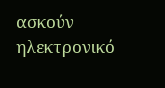ασκούν ηλεκτρονικό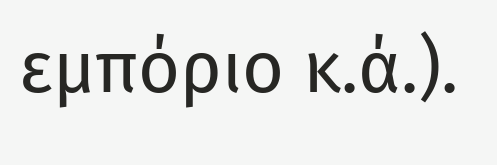εμπόριο κ.ά.).